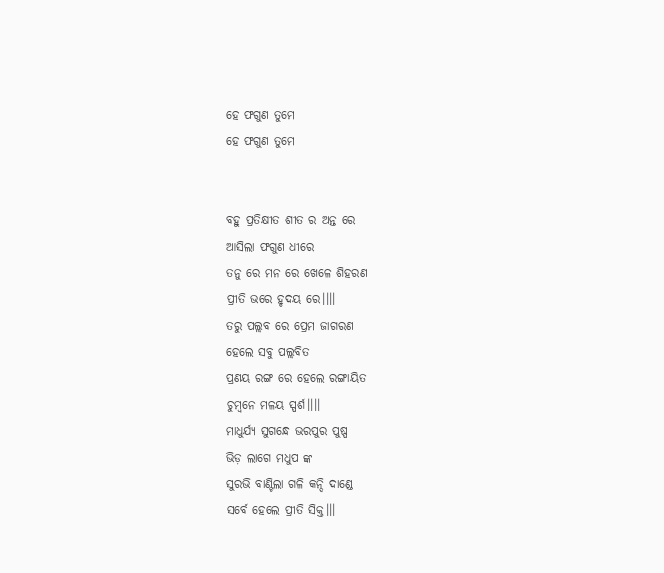ହେ ଫଗୁଣ ତୁମେ
ହେ ଫଗୁଣ ତୁମେ


ବହୁ ପ୍ରତିକ୍ଷୀତ ଶୀତ ର ଅନ୍ତ ରେ
ଆସିଲା ଫଗୁଣ ଧୀରେ
ତନୁ ରେ ମନ ରେ ଖେଳେ ଶିହରଣ
ପ୍ରୀତି ଭରେ ହୃଦୟ ରେ।।।।
ତରୁ ପଲ୍ଲବ ରେ ପ୍ରେମ ଜାଗରଣ
ହେଲେ ସବୁ ପଲ୍ଲବିତ
ପ୍ରଣୟ ରଙ୍ଗ ରେ ହେଲେ ରଙ୍ଗାୟିତ
ଚୁମ୍ବନେ ମଳୟ ସ୍ପର୍ଶ।।।।
ମାଧୁର୍ଯ୍ୟ ସୁଗନ୍ଧେ ଭରପୁର ପୁଷ୍ପ
ଭିଡ଼ ଲାଗେ ମଧୁପ ଙ୍କ
ସୁରଭି ବାଣ୍ଟିଲା ଗଳି କନ୍ଦି ଦାଣ୍ଡେ
ସର୍ବେ ହେଲେ ପ୍ରୀତି ସିକ୍ତ।।।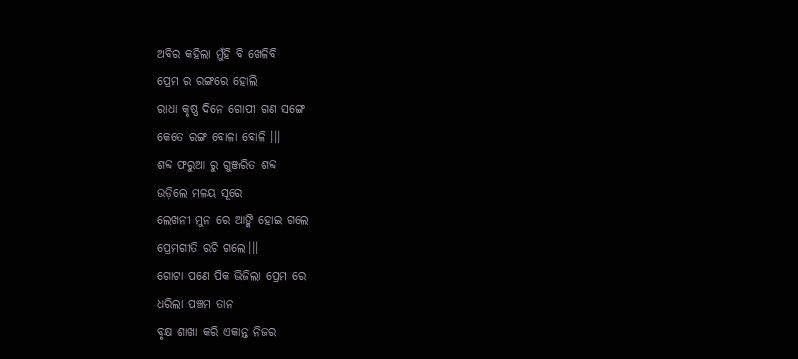ଅବିର କହିଲା ମୁଁହି ବି ଖେଳିବି
ପ୍ରେମ ର ରଙ୍ଗରେ ହୋଲି
ରାଧା କୃଷ୍ଣ ଦିନେ ଗୋପୀ ଗଣ ସଙ୍ଗେ
କେତେ ରଙ୍ଗ ବୋଳା ବୋଳି ।।।
ଶବ୍ଦ ଫରୁଆ ରୁ ଗୁଞ୍ଜରିତ ଶବ୍ଦ
ଉଡ଼ିଲେ ମଳୟ ସୂରେ
ଲେଖନୀ ମୁନ ରେ ଆଙ୍କି ହୋଇ ଗଲେ
ପ୍ରେମଗୀତି ରଚି ଗଲେ।।।
ଗୋଟା ପଣେ ପିକ ଭିଜିଲା ପ୍ରେମ ରେ
ଧରିଲା ପଞ୍ଚମ ତାନ
ବୃକ୍ଷ ଶାଖା କରି ଏକାନ୍ତ ନିଜର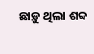ଛାଡ଼ୁ ଥିଲା ଶବ୍ଦ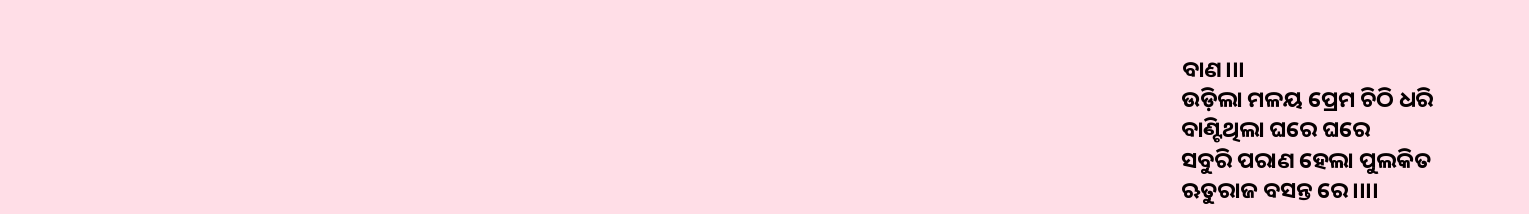ବାଣ।।।
ଉଡ଼ିଲା ମଳୟ ପ୍ରେମ ଚିଠି ଧରି
ବାଣ୍ଟିଥିଲା ଘରେ ଘରେ
ସବୁରି ପରାଣ ହେଲା ପୁଲକିତ
ଋତୁରାଜ ବସନ୍ତ ରେ।।।।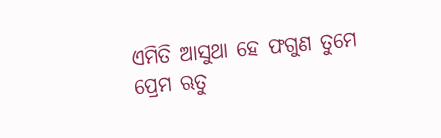ଏମିତି ଆସୁଥା ହେ ଫଗୁଣ ତୁମେ
ପ୍ରେମ ଋତୁ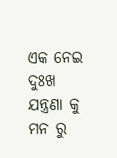ଏକ ନେଇ
ଦୁଃଖ ଯନ୍ତ୍ରଣା କୁ ମନ ରୁ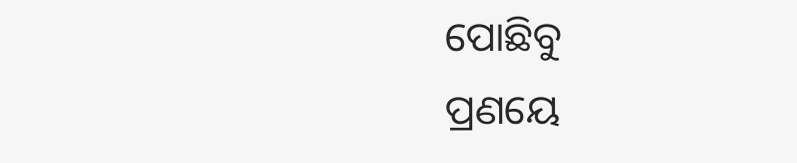ପୋଛିବୁ
ପ୍ରଣୟେ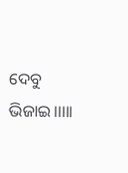ଦେବୁ ଭିଜାଇ।।।।।